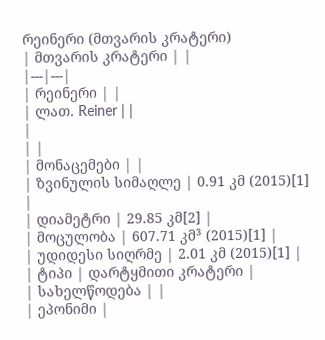რეინერი (მთვარის კრატერი)
| მთვარის კრატერი | |
|---|---|
| რეინერი | |
| ლათ. Reiner | |
|
| |
| მონაცემები | |
| ზვინულის სიმაღლე | 0.91 კმ (2015)[1] |
| დიამეტრი | 29.85 კმ[2] |
| მოცულობა | 607.71 კმ³ (2015)[1] |
| უდიდესი სიღრმე | 2.01 კმ (2015)[1] |
| ტიპი | დარტყმითი კრატერი |
| სახელწოდება | |
| ეპონიმი |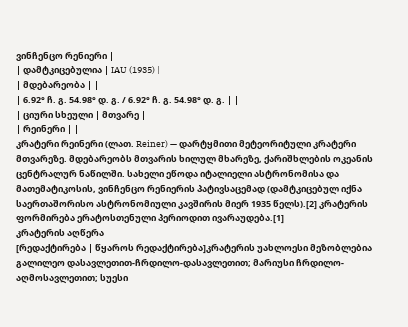ვინჩენცო რენიერი |
| დამტკიცებულია | IAU (1935) |
| მდებარეობა | |
| 6.92° ჩ. გ. 54.98° დ. გ. / 6.92° ჩ. გ. 54.98° დ. გ. | |
| ციური სხეული | მთვარე |
| რეინერი | |
კრატერი რეინერი (ლათ. Reiner) — დარტყმითი მეტეორიტული კრატერი მთვარეზე. მდებარეობს მთვარის ხილულ მხარეზე, ქარიშხლების ოკეანის ცენტრალურ ნაწილში. სახელი ეწოდა იტალიელი ასტრონომისა და მათემატიკოსის, ვინჩენცო რენიერის პატივსაცემად (დამტკიცებულ იქნა საერთაშორისო ასტრონომიული კავშირის მიერ 1935 წელს).[2] კრატერის ფორმირება ერატოსთენული პერიოდით ივარაუდება.[1]
კრატერის აღწერა
[რედაქტირება | წყაროს რედაქტირება]კრატერის უახლოესი მეზობლებია გალილეო დასავლეთით-ჩრდილო-დასავლეთით; მარიუსი ჩრდილო-აღმოსავლეთით; სუესი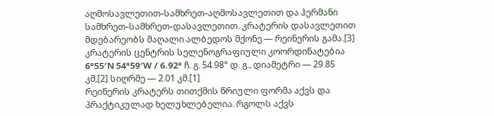აღმოსავლეთით-სამხრეთ-აღმოსავლეთით და ჰერმანი სამხრეთ-სამხრეთ-დასავლეთით. კრატერის დასავლეთით მდებარეობს მაღალი ალბედოს მქონე — რეინერის გამა.[3] კრატერის ცენტრის სელენოგრაფიული კოორდინატებია 6°55′N 54°59′W / 6.92° ჩ. გ. 54.98° დ. გ., დიამეტრი — 29.85 კმ,[2] სიღრმე — 2.01 კმ.[1]
რეინერის კრატერს თითქმის წრიული ფორმა აქვს და პრაქტიკულად ხელუხლებელია. რგოლს აქვს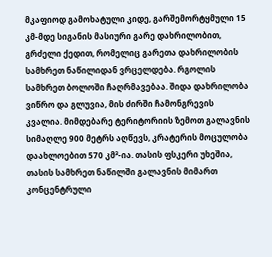მკაფიოდ გამოხატული კიდე, გარშემორტყმული 15 კმ-მდე სიგანის მასიური გარე დახრილობით, გრძელი ქედით, რომელიც გარეთა დახრილობის სამხრეთ ნაწილიდან ვრცელდება. რგოლის სამხრეთ ბოლოში ჩაღრმავებაა. შიდა დახრილობა ვიწრო და გლუვია, მის ძირში ჩამონგრევის კვალია. მიმდებარე ტერიტორიის ზემოთ გალავნის სიმაღლე 900 მეტრს აღწევს, კრატერის მოცულობა დაახლოებით 570 კმ³-ია. თასის ფსკერი უხეშია, თასის სამხრეთ ნაწილში გალავნის მიმართ კონცენტრული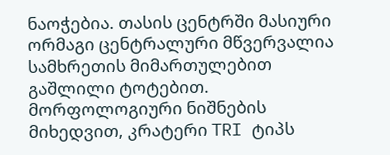ნაოჭებია. თასის ცენტრში მასიური ორმაგი ცენტრალური მწვერვალია სამხრეთის მიმართულებით გაშლილი ტოტებით.
მორფოლოგიური ნიშნების მიხედვით, კრატერი TRI ტიპს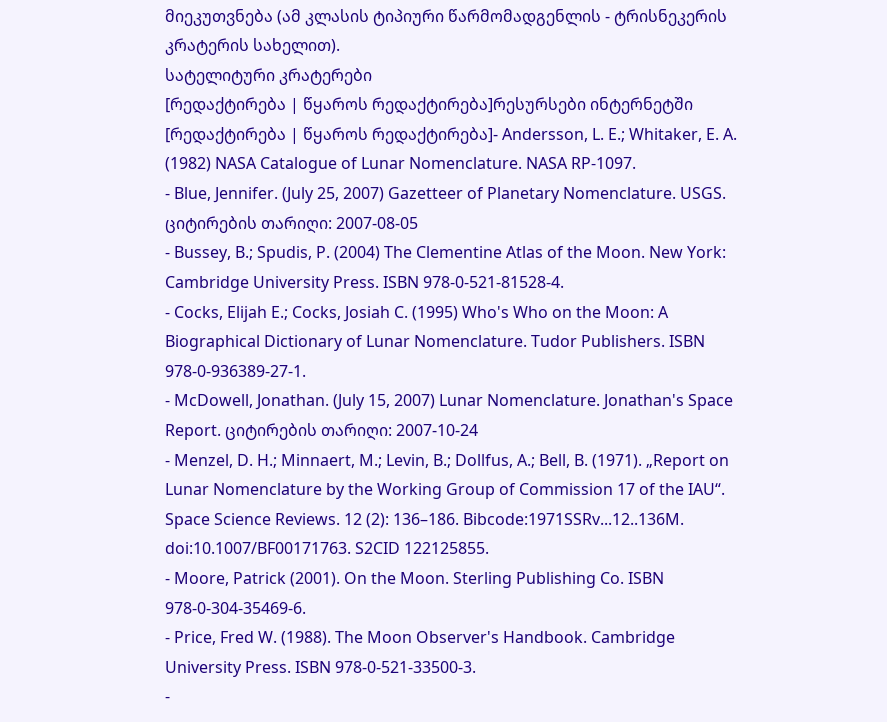მიეკუთვნება (ამ კლასის ტიპიური წარმომადგენლის - ტრისნეკერის კრატერის სახელით).
სატელიტური კრატერები
[რედაქტირება | წყაროს რედაქტირება]რესურსები ინტერნეტში
[რედაქტირება | წყაროს რედაქტირება]- Andersson, L. E.; Whitaker, E. A. (1982) NASA Catalogue of Lunar Nomenclature. NASA RP-1097.
- Blue, Jennifer. (July 25, 2007) Gazetteer of Planetary Nomenclature. USGS. ციტირების თარიღი: 2007-08-05
- Bussey, B.; Spudis, P. (2004) The Clementine Atlas of the Moon. New York: Cambridge University Press. ISBN 978-0-521-81528-4.
- Cocks, Elijah E.; Cocks, Josiah C. (1995) Who's Who on the Moon: A Biographical Dictionary of Lunar Nomenclature. Tudor Publishers. ISBN 978-0-936389-27-1.
- McDowell, Jonathan. (July 15, 2007) Lunar Nomenclature. Jonathan's Space Report. ციტირების თარიღი: 2007-10-24
- Menzel, D. H.; Minnaert, M.; Levin, B.; Dollfus, A.; Bell, B. (1971). „Report on Lunar Nomenclature by the Working Group of Commission 17 of the IAU“. Space Science Reviews. 12 (2): 136–186. Bibcode:1971SSRv...12..136M. doi:10.1007/BF00171763. S2CID 122125855.
- Moore, Patrick (2001). On the Moon. Sterling Publishing Co. ISBN 978-0-304-35469-6.
- Price, Fred W. (1988). The Moon Observer's Handbook. Cambridge University Press. ISBN 978-0-521-33500-3.
-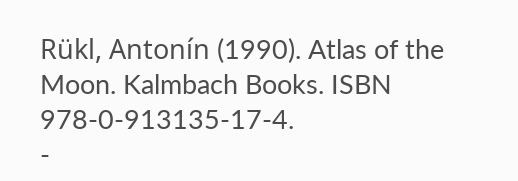Rükl, Antonín (1990). Atlas of the Moon. Kalmbach Books. ISBN 978-0-913135-17-4.
-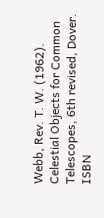Webb, Rev. T. W. (1962). Celestial Objects for Common Telescopes, 6th revised, Dover. ISBN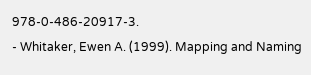978-0-486-20917-3.
- Whitaker, Ewen A. (1999). Mapping and Naming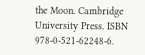the Moon. Cambridge University Press. ISBN 978-0-521-62248-6.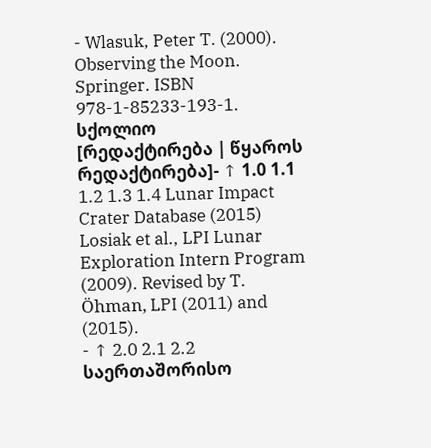- Wlasuk, Peter T. (2000). Observing the Moon. Springer. ISBN 978-1-85233-193-1.
სქოლიო
[რედაქტირება | წყაროს რედაქტირება]- ↑ 1.0 1.1 1.2 1.3 1.4 Lunar Impact Crater Database (2015) Losiak et al., LPI Lunar Exploration Intern Program (2009). Revised by T. Öhman, LPI (2011) and (2015).
- ↑ 2.0 2.1 2.2 საერთაშორისო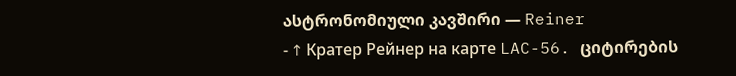ასტრონომიული კავშირი — Reiner
- ↑ Кратер Рейнер на карте LAC-56. ციტირების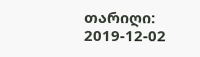თარიღი: 2019-12-02